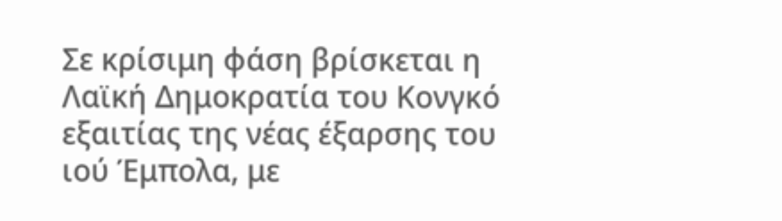Σε κρίσιμη φάση βρίσκεται η Λαϊκή Δημοκρατία του Κονγκό εξαιτίας της νέας έξαρσης του ιού Έμπολα, με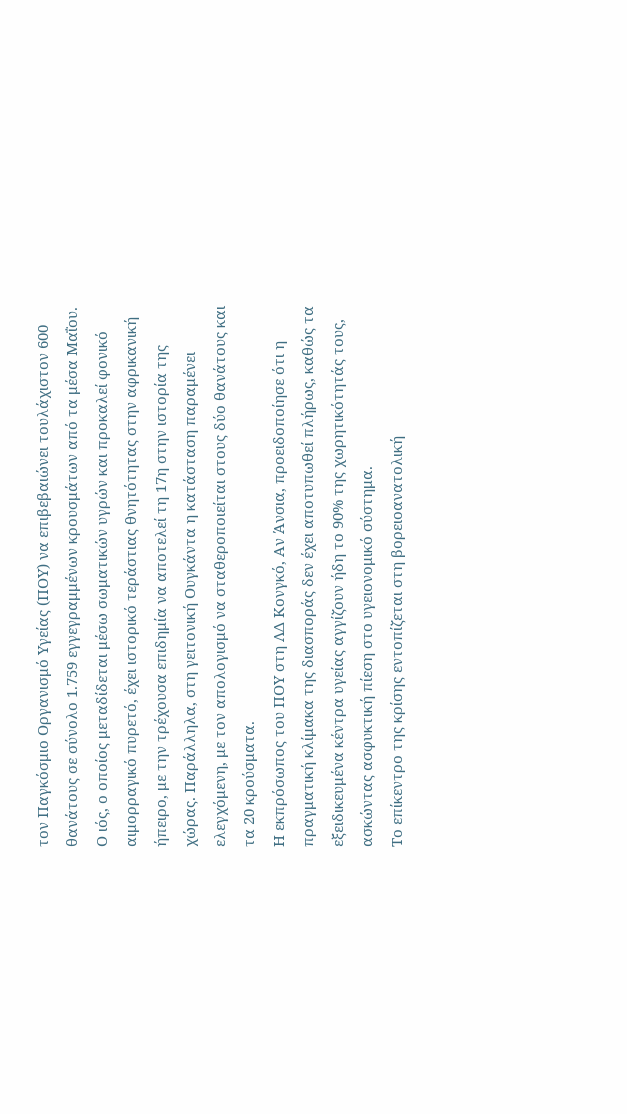τον Παγκόσμιο Οργανισμό Υγείας (ΠΟΥ) να επιβεβαιώνει τουλάχιστον 600 θανάτους σε σύνολο 1.759 εγγεγραμμένων κρουσμάτων από τα μέσα Μαΐου.
Ο ιός, ο οποίος μεταδίδεται μέσω σωματικών υγρών και προκαλεί φονικό αιμορραγικό πυρετό, έχει ιστορικό τεράστιας θνητότητας στην αφρικανική ήπειρο, με την τρέχουσα επιδημία να αποτελεί τη 17η στην ιστορία της χώρας. Παράλληλα, στη γειτονική Ουγκάντα η κατάσταση παραμένει ελεγχόμενη, με τον απολογισμό να σταθεροποιείται στους δύο θανάτους και τα 20 κρούσματα.
Η εκπρόσωπος του ΠΟΥ στη ΛΔ Κονγκό, Αν Άνσια, προειδοποίησε ότι η πραγματική κλίμακα της διασποράς δεν έχει αποτυπωθεί πλήρως, καθώς τα εξειδικευμένα κέντρα υγείας αγγίζουν ήδη το 90% της χωρητικότητάς τους, ασκώντας ασφυκτική πίεση στο υγειονομικό σύστημα.
Το επίκεντρο της κρίσης εντοπίζεται στη βορειοανατολική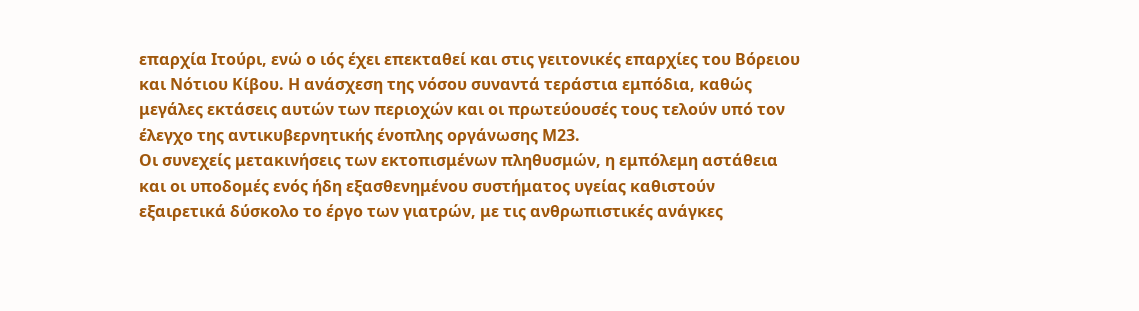επαρχία Ιτούρι, ενώ ο ιός έχει επεκταθεί και στις γειτονικές επαρχίες του Βόρειου και Νότιου Κίβου. Η ανάσχεση της νόσου συναντά τεράστια εμπόδια, καθώς μεγάλες εκτάσεις αυτών των περιοχών και οι πρωτεύουσές τους τελούν υπό τον έλεγχο της αντικυβερνητικής ένοπλης οργάνωσης Μ23.
Οι συνεχείς μετακινήσεις των εκτοπισμένων πληθυσμών, η εμπόλεμη αστάθεια και οι υποδομές ενός ήδη εξασθενημένου συστήματος υγείας καθιστούν εξαιρετικά δύσκολο το έργο των γιατρών, με τις ανθρωπιστικές ανάγκες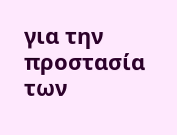για την προστασία των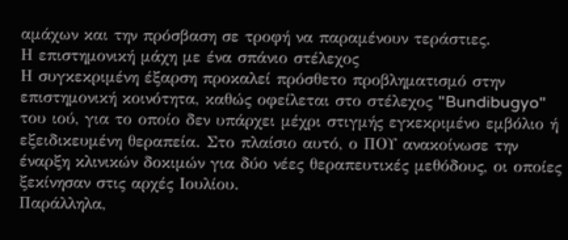αμάχων και την πρόσβαση σε τροφή να παραμένουν τεράστιες.
Η επιστημονική μάχη με ένα σπάνιο στέλεχος
Η συγκεκριμένη έξαρση προκαλεί πρόσθετο προβληματισμό στην επιστημονική κοινότητα, καθώς οφείλεται στο στέλεχος "Bundibugyo" του ιού, για το οποίο δεν υπάρχει μέχρι στιγμής εγκεκριμένο εμβόλιο ή εξειδικευμένη θεραπεία. Στο πλαίσιο αυτό, ο ΠΟΥ ανακοίνωσε την έναρξη κλινικών δοκιμών για δύο νέες θεραπευτικές μεθόδους, οι οποίες ξεκίνησαν στις αρχές Ιουλίου.
Παράλληλα,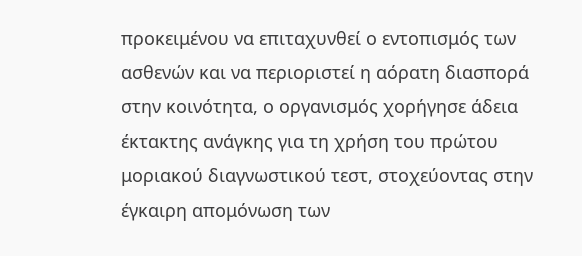προκειμένου να επιταχυνθεί ο εντοπισμός των ασθενών και να περιοριστεί η αόρατη διασπορά στην κοινότητα, ο οργανισμός χορήγησε άδεια έκτακτης ανάγκης για τη χρήση του πρώτου μοριακού διαγνωστικού τεστ, στοχεύοντας στην έγκαιρη απομόνωση των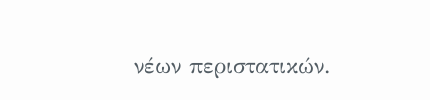νέων περιστατικών.